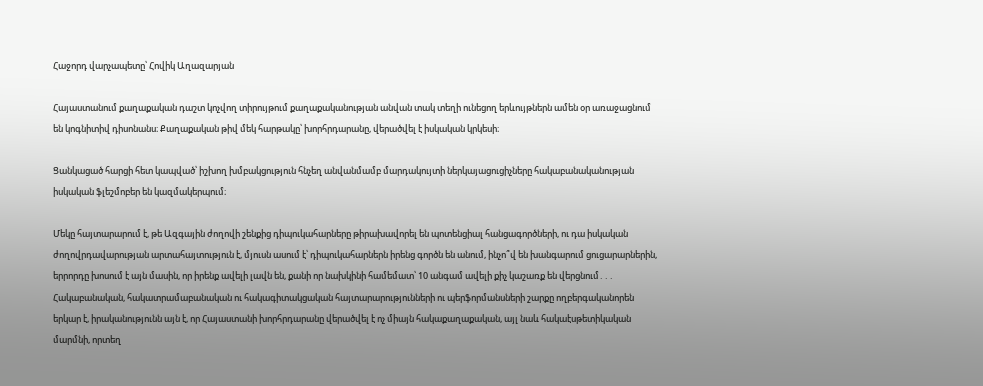Հաջորդ վարչապետը՝ Հովիկ Աղազարյան

Հայաստանում քաղաքական դաշտ կոչվող տիրույթում քաղաքականության անվան տակ տեղի ունեցող երևույթներն ամեն օր առաջացնում են կոգնիտիվ դիսոնանս։ Քաղաքական թիվ մեկ հարթակը՝ խորհրդարանը, վերածվել է իսկական կրկեսի։

Ցանկացած հարցի հետ կապված՝ իշխող խմբակցություն հնչեղ անվանմամբ մարդակույտի ներկայացուցիչները հակաբանականության իսկական ֆլեշմոբեր են կազմակերպում։

Մեկը հայտարարում է, թե Ազգային ժողովի շենքից դիպուկահարները թիրախավորել են պոտենցիալ հանցագործների, ու դա իսկական ժողովրդավարության արտահայտություն է, մյուսն ասում է՝ դիպուկահարներն իրենց գործն են անում, ինչո՞վ են խանգարում ցուցարարներին, երրորդը խոսում է այն մասին, որ իրենք ավելի լավն են, քանի որ նախկինի համեմատ՝ 10 անգամ ավելի քիչ կաշառք են վերցնում․․․ Հակաբանական, հակատրամաբանական ու հակագիտակցական հայտարարությունների ու պերֆորմանսների շարքը ողբերգականորեն երկար է, իրականությունն այն է, որ Հայաստանի խորհրդարանը վերածվել է ոչ միայն հակաքաղաքական, այլ նաև հակաէսթետիկական մարմնի, որտեղ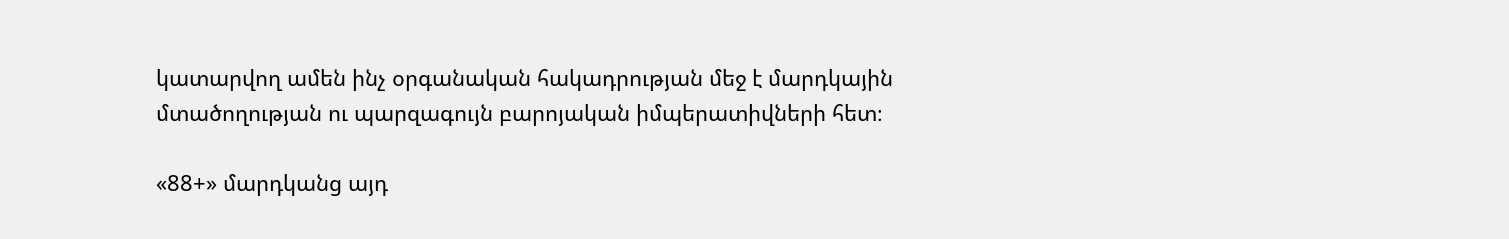կատարվող ամեն ինչ օրգանական հակադրության մեջ է մարդկային մտածողության ու պարզագույն բարոյական իմպերատիվների հետ։

«88+» մարդկանց այդ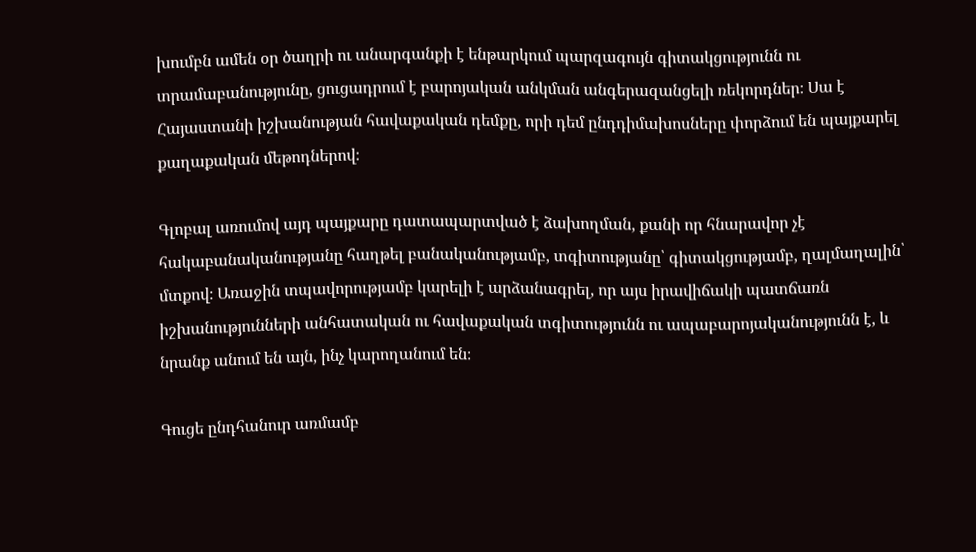խումբն ամեն օր ծաղրի ու անարգանքի է ենթարկում պարզագույն գիտակցությունն ու տրամաբանությունը, ցուցադրում է բարոյական անկման անգերազանցելի ռեկորդներ։ Սա է Հայաստանի իշխանության հավաքական դեմքը, որի դեմ ընդդիմախոսները փորձում են պայքարել քաղաքական մեթոդներով։

Գլոբալ առումով այդ պայքարը դատապարտված է ձախողման, քանի որ հնարավոր չէ հակաբանականությանը հաղթել բանականությամբ, տգիտությանը՝ գիտակցությամբ, ղալմաղալին՝ մտքով։ Առաջին տպավորությամբ կարելի է արձանագրել, որ այս իրավիճակի պատճառն իշխանությունների անհատական ու հավաքական տգիտությունն ու ապաբարոյականությունն է, և նրանք անում են այն, ինչ կարողանում են։

Գուցե ընդհանուր առմամբ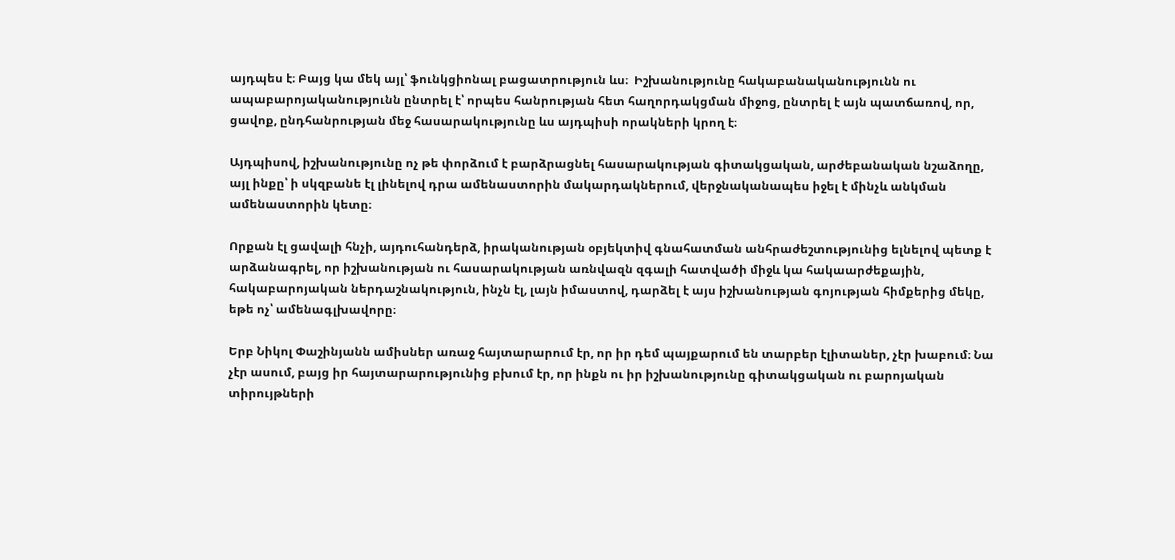այդպես է։ Բայց կա մեկ այլ՝ ֆունկցիոնալ բացատրություն ևս։  Իշխանությունը հակաբանականությունն ու ապաբարոյականությունն ընտրել է՝ որպես հանրության հետ հաղորդակցման միջոց, ընտրել է այն պատճառով, որ, ցավոք, ընդհանրության մեջ հասարակությունը ևս այդպիսի որակների կրող է։

Այդպիսով, իշխանությունը ոչ թե փորձում է բարձրացնել հասարակության գիտակցական, արժեբանական նշաձողը, այլ ինքը՝ ի սկզբանե էլ լինելով դրա ամենաստորին մակարդակներում, վերջնականապես իջել է մինչև անկման ամենաստորին կետը։

Որքան էլ ցավալի հնչի, այդուհանդերձ, իրականության օբյեկտիվ գնահատման անհրաժեշտությունից ելնելով պետք է արձանագրել, որ իշխանության ու հասարակության առնվազն զգալի հատվածի միջև կա հակաարժեքային, հակաբարոյական ներդաշնակություն, ինչն էլ, լայն իմաստով, դարձել է այս իշխանության գոյության հիմքերից մեկը, եթե ոչ՝ ամենագլխավորը։

Երբ Նիկոլ Փաշինյանն ամիսներ առաջ հայտարարում էր, որ իր դեմ պայքարում են տարբեր էլիտաներ, չէր խաբում։ Նա չէր ասում, բայց իր հայտարարությունից բխում էր, որ ինքն ու իր իշխանությունը գիտակցական ու բարոյական տիրույթների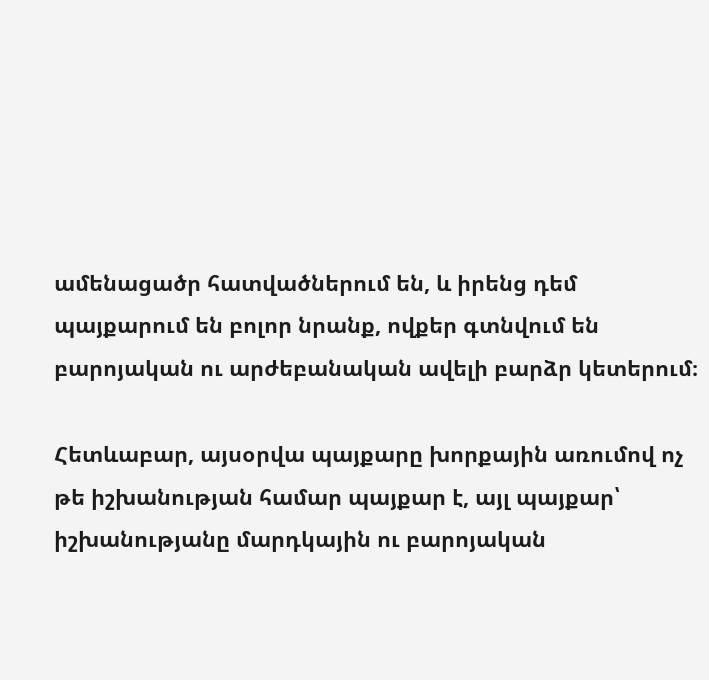ամենացածր հատվածներում են, և իրենց դեմ պայքարում են բոլոր նրանք, ովքեր գտնվում են բարոյական ու արժեբանական ավելի բարձր կետերում։

Հետևաբար, այսօրվա պայքարը խորքային առումով ոչ թե իշխանության համար պայքար է, այլ պայքար՝ իշխանությանը մարդկային ու բարոյական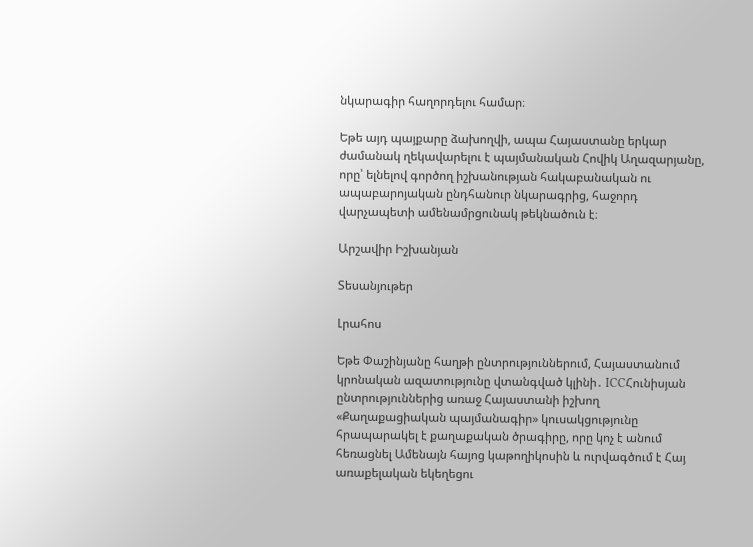նկարագիր հաղորդելու համար։

Եթե այդ պայքարը ձախողվի, ապա Հայաստանը երկար ժամանակ ղեկավարելու է պայմանական Հովիկ Աղազարյանը, որը՝ ելնելով գործող իշխանության հակաբանական ու ապաբարոյական ընդհանուր նկարագրից, հաջորդ վարչապետի ամենամրցունակ թեկնածուն է։

Արշավիր Իշխանյան

Տեսանյութեր

Լրահոս

Եթե Փաշինյանը հաղթի ընտրություններում, Հայաստանում կրոնական ազատությունը վտանգված կլինի․ ICCՀունիսյան ընտրություններից առաջ Հայաստանի իշխող «Քաղաքացիական պայմանագիր» կուսակցությունը հրապարակել է քաղաքական ծրագիրը, որը կոչ է անում հեռացնել Ամենայն հայոց կաթողիկոսին և ուրվագծում է Հայ առաքելական եկեղեցու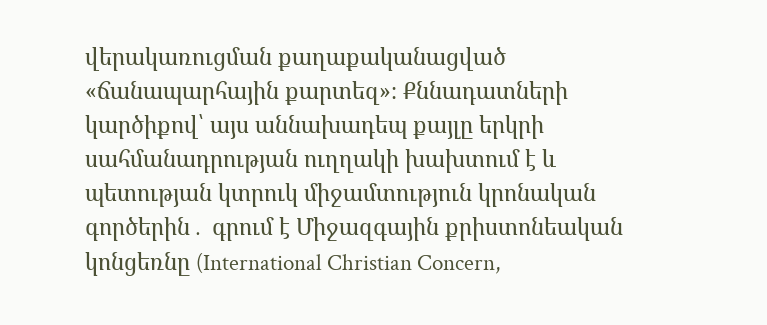վերակառուցման քաղաքականացված «ճանապարհային քարտեզ»։ Քննադատների կարծիքով՝ այս աննախադեպ քայլը երկրի սահմանադրության ուղղակի խախտում է և պետության կտրուկ միջամտություն կրոնական գործերին․ գրում է Միջազգային քրիստոնեական կոնցեռնը (International Christian Concern,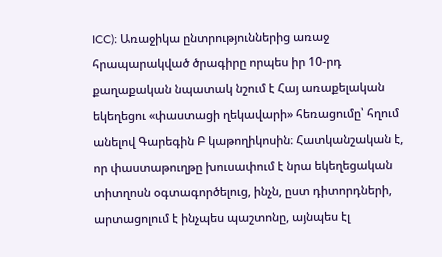ICC)։ Առաջիկա ընտրություններից առաջ հրապարակված ծրագիրը որպես իր 10-րդ քաղաքական նպատակ նշում է Հայ առաքելական եկեղեցու «փաստացի ղեկավարի» հեռացումը՝ հղում անելով Գարեգին Բ կաթողիկոսին։ Հատկանշական է, որ փաստաթուղթը խուսափում է նրա եկեղեցական տիտղոսն օգտագործելուց, ինչն, ըստ դիտորդների, արտացոլում է ինչպես պաշտոնը, այնպես էլ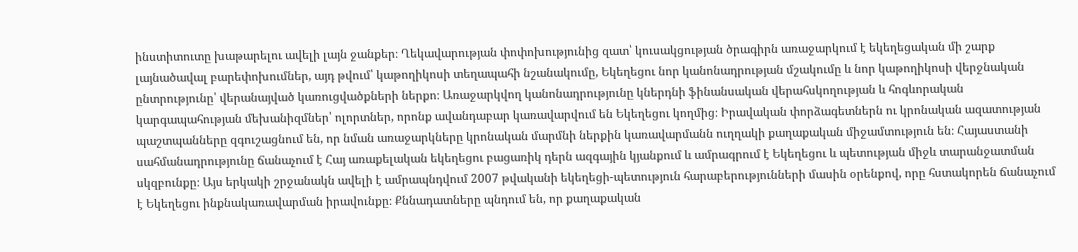ինստիտուտը խաթարելու ավելի լայն ջանքեր։ Ղեկավարության փոփոխությունից զատ՝ կուսակցության ծրագիրն առաջարկում է եկեղեցական մի շարք լայնածավալ բարեփոխումներ, այդ թվում՝ կաթողիկոսի տեղապահի նշանակումը, Եկեղեցու նոր կանոնադրության մշակումը և նոր կաթողիկոսի վերջնական ընտրությունը՝ վերանայված կառուցվածքների ներքո։ Առաջարկվող կանոնադրությունը կներդնի ֆինանսական վերահսկողության և հոգևորական կարգապահության մեխանիզմներ՝ ոլորտներ, որոնք ավանդաբար կառավարվում են Եկեղեցու կողմից։ Իրավական փորձագետներն ու կրոնական ազատության պաշտպանները զգուշացնում են, որ նման առաջարկները կրոնական մարմնի ներքին կառավարմանն ուղղակի քաղաքական միջամտություն են։ Հայաստանի սահմանադրությունը ճանաչում է Հայ առաքելական եկեղեցու բացառիկ դերն ազգային կյանքում և ամրագրում է Եկեղեցու և պետության միջև տարանջատման սկզբունքը։ Այս երկակի շրջանակն ավելի է ամրապնդվում 2007 թվականի եկեղեցի-պետություն հարաբերությունների մասին օրենքով, որը հստակորեն ճանաչում է Եկեղեցու ինքնակառավարման իրավունքը։ Քննադատները պնդում են, որ քաղաքական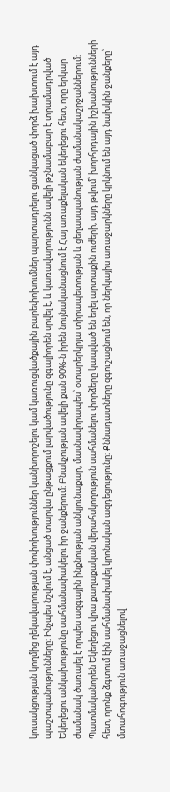կուսակցության կողմից ղեկավարության փոփոխություններ կանխորոշելու կամ կառուցվածքային բարեփոխումներ պարտադրելու ցանկացած փորձ խախտում է այդ պաշտպանությունները։ Ինչպես նշվում է, անցած տարվա ընթացքում լարվածությունը զգալիորեն սրվել է, և կառավարությունն ավելի թշնամաբար է տրամադրված Եկեղեցու անկախությունը սահմանափակելու իր ջանքերում։ Բնակչության ավելի քան 90%-ն իրեն նույնականացնում է Հայ առաքելական եկեղեցու հետ, որը երկար ժամանակ ծառայել է որպես ազգային ինքնության անկյունաքար, մասնավորապես՝ օտարերկրյա տիրապետության և ցեղասպանության ժամանակաշրջաններում։ Պատմականորեն Եկեղեցու վրա քաղաքական վերահսկողություն սահմանելու փորձերը կապված են եղել արտաքին ուժերի, այդ թվում՝ խորհրդային իշխանությունների հետ, որոնք ձգտում էին սահմանափակել կրոնական ազդեցությունը։ Քննադատները զգուշացնում են, որ ներկայիս առաջարկները կրկնում են այդ նախկին ջանքերը՝ մտահոգություն առաջացնելով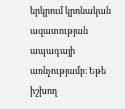երկրում կրոնական ազատության ապագայի առնչությամբ։ Եթե իշխող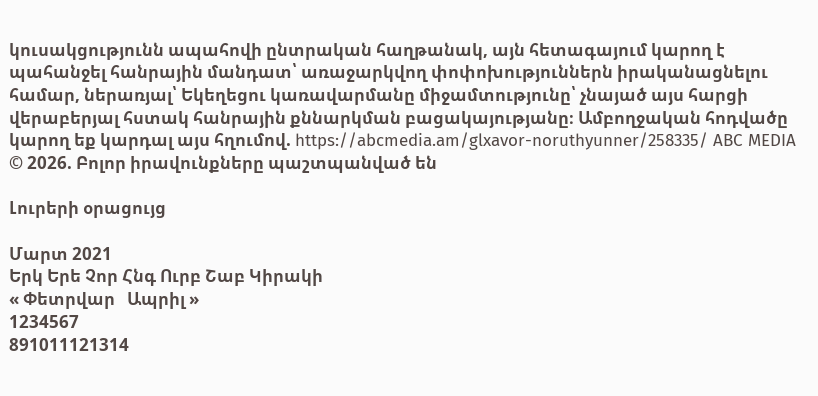կուսակցությունն ապահովի ընտրական հաղթանակ, այն հետագայում կարող է պահանջել հանրային մանդատ՝ առաջարկվող փոփոխություններն իրականացնելու համար, ներառյալ՝ Եկեղեցու կառավարմանը միջամտությունը՝ չնայած այս հարցի վերաբերյալ հստակ հանրային քննարկման բացակայությանը։ Ամբողջական հոդվածը կարող եք կարդալ այս հղումով. https://abcmedia.am/glxavor-noruthyunner/258335/ ABC MEDIA © 2026. Բոլոր իրավունքները պաշտպանված են

Լուրերի օրացույց

Մարտ 2021
Երկ Երե Չոր Հնգ Ուրբ Շաբ Կիրակի
« Փետրվար   Ապրիլ »
1234567
891011121314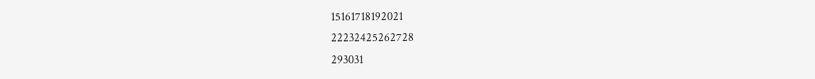15161718192021
22232425262728
293031